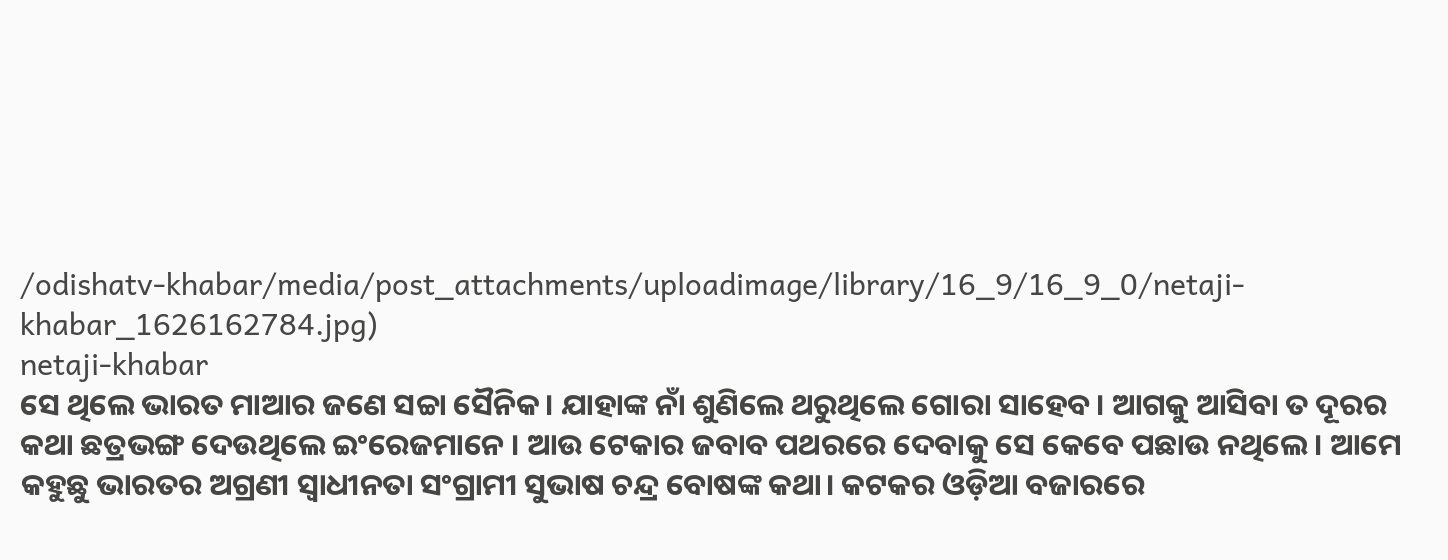/odishatv-khabar/media/post_attachments/uploadimage/library/16_9/16_9_0/netaji-khabar_1626162784.jpg)
netaji-khabar
ସେ ଥିଲେ ଭାରତ ମାଆର ଜଣେ ସଚ୍ଚା ସୈନିକ। ଯାହାଙ୍କ ନାଁ ଶୁଣିଲେ ଥରୁଥିଲେ ଗୋରା ସାହେବ। ଆଗକୁ ଆସିବା ତ ଦୂରର କଥା ଛତ୍ରଭଙ୍ଗ ଦେଉଥିଲେ ଇଂରେଜମାନେ । ଆଉ ଟେକାର ଜବାବ ପଥରରେ ଦେବାକୁ ସେ କେବେ ପଛାଉ ନଥିଲେ। ଆମେ କହୁଛୁ ଭାରତର ଅଗ୍ରଣୀ ସ୍ଵାଧୀନତା ସଂଗ୍ରାମୀ ସୁଭାଷ ଚନ୍ଦ୍ର ବୋଷଙ୍କ କଥା। କଟକର ଓଡ଼ିଆ ବଜାରରେ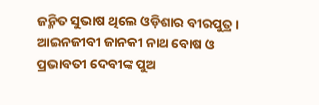ଜନ୍ମିତ ସୁଭାଷ ଥିଲେ ଓଡ଼ିଶାର ବୀରପୁତ୍ର। ଆଇନଜୀବୀ ଜାନକୀ ନାଥ ବୋଷ ଓ ପ୍ରଭାବତୀ ଦେବୀଙ୍କ ପୁଅ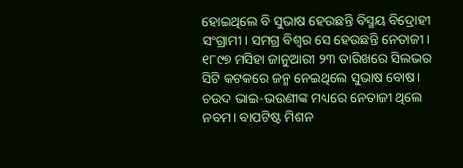ହୋଇଥିଲେ ବି ସୁଭାଷ ହେଉଛନ୍ତି ବିସ୍ମୟ ବିଦ୍ରୋହୀ ସଂଗ୍ରାମୀ। ସମଗ୍ର ବିଶ୍ଵର ସେ ହେଉଛନ୍ତି ନେତାଜୀ।
୧୮୯୭ ମସିହା ଜାନୁଆରୀ ୨୩ ତାରିଖରେ ସିଲଭର ସିଟି କଟକରେ ଜନ୍ମ ନେଇଥିଲେ ସୁଭାଷ ବୋଷ। ଚଉଦ ଭାଇ-ଭଉଣୀଙ୍କ ମଧ୍ୟରେ ନେତାଜୀ ଥିଲେ ନବମ। ବାପଟିଷ୍ଟ ମିଶନ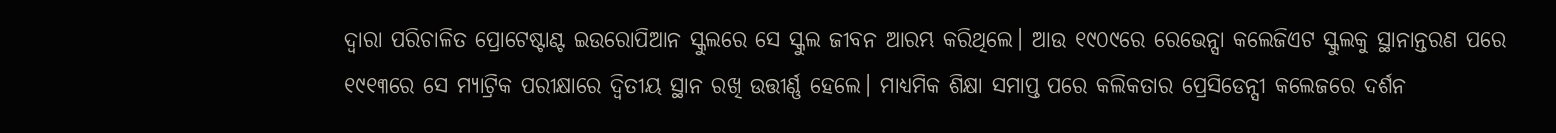ଦ୍ୱାରା ପରିଚାଳିତ ପ୍ରୋଟେଷ୍ଟାଣ୍ଟ ଇଉରୋପିଆନ ସ୍କୁଲରେ ସେ ସ୍କୁଲ ଜୀବନ ଆରମ୍ଭ କରିଥିଲେ। ଆଉ ୧୯୦୯ରେ ରେଭେନ୍ସା କଲେଜିଏଟ ସ୍କୁଲକୁ ସ୍ଥାନାନ୍ତରଣ ପରେ ୧୯୧୩ରେ ସେ ମ୍ୟାଟ୍ରିକ ପରୀକ୍ଷାରେ ଦ୍ୱିତୀୟ ସ୍ଥାନ ରଖି ଉତ୍ତୀର୍ଣ୍ଣ ହେଲେ। ମାଧ୍ୟମିକ ଶିକ୍ଷା ସମାପ୍ତ ପରେ କଲିକତାର ପ୍ରେସିଡେନ୍ସୀ କଲେଜରେ ଦର୍ଶନ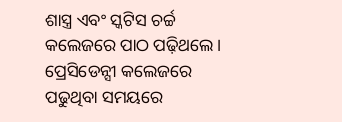ଶାସ୍ତ୍ର ଏବଂ ସ୍କଟିସ ଚର୍ଚ୍ଚ କଲେଜରେ ପାଠ ପଢ଼ିଥଲେ। ପ୍ରେସିଡେନ୍ସୀ କଲେଜରେ ପଢୁଥିବା ସମୟରେ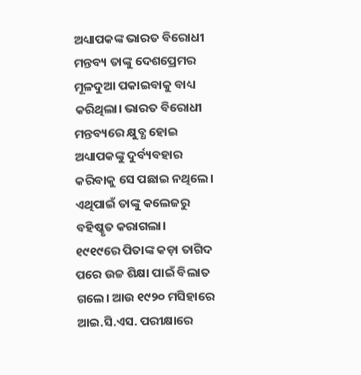ଅଧ୍ୟାପକଙ୍କ ଭାରତ ବିରୋଧୀ ମନ୍ତବ୍ୟ ତାଙ୍କୁ ଦେଶପ୍ରେମର ମୂଳଦୁଆ ପକାଇବାକୁ ବାଧ୍ୟ କରିଥିଲା। ଭାରତ ବିରୋଧୀ ମନ୍ତବ୍ୟରେ କ୍ଷୁବ୍ଧ ହୋଇ ଅଧ୍ୟାପକଙ୍କୁ ଦୁର୍ବ୍ୟବହାର କରିବାକୁ ସେ ପଛାଇ ନଥିଲେ। ଏଥିପାଇଁ ତାଙ୍କୁ କଲେଜରୁ ବହିଷ୍କୃତ କରାଗଲା।
୧୯୧୯ରେ ପିତାଙ୍କ କଡ଼ା ତାଗିଦ ପରେ ଉଚ୍ଚ ଶିକ୍ଷା ପାଇଁ ବିଲାତ ଗଲେ। ଆଉ ୧୯୨୦ ମସିହାରେ ଆଇ.ସି.ଏସ. ପରୀକ୍ଷାରେ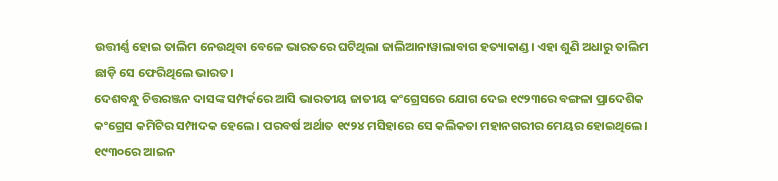ଉତ୍ତୀର୍ଣ୍ଣ ହୋଇ ତାଲିମ ନେଉଥିବା ବେଳେ ଭାରତରେ ଘଟିଥିଲା ଜାଲିଆନାୱାଲାବାଗ ହତ୍ୟାକାଣ୍ଡ। ଏହା ଶୁଣି ଅଧାରୁ ତାଲିମ ଛାଡ଼ି ସେ ଫେରିଥିଲେ ଭାରତ।
ଦେଶବନ୍ଧୁ ଚିତ୍ତରଞ୍ଜନ ଦାସଙ୍କ ସମ୍ପର୍କରେ ଆସି ଭାରତୀୟ ଜାତୀୟ କଂଗ୍ରେସରେ ଯୋଗ ଦେଇ ୧୯୨୩ରେ ବଙ୍ଗଳା ପ୍ରାଦେଶିକ କଂଗ୍ରେସ କମିଟିର ସମ୍ପାଦକ ହେଲେ। ପରବର୍ଷ ଅର୍ଥାତ ୧୯୨୪ ମସିହାରେ ସେ କଲିକତା ମହାନଗରୀର ମେୟର ହୋଇଥିଲେ। ୧୯୩୦ରେ ଆଇନ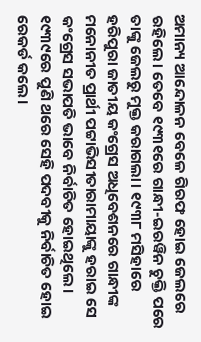ଅମାନ୍ୟ ଆନ୍ଦୋଳନ ବେଳେ ଗିରଫ ହୋଇ ଜେଲରେ ରହିଲେ। ତେବେ ୧୯୩୧ରେ ଗାନ୍ଧୀ-ଇରୱିନ ଚୁକ୍ତି ପରେ ତାଙ୍କୁ ଜେଲରୁ ମୁକ୍ତ କରାଗଲା। ୧୯୩୮ ମସିହାରେ ହରିପୁରା ଜାତୀୟ କଂଗ୍ରେସ ଅଧିବେଶନରେ ଗାନ୍ଧୀଙ୍କ ମନୋନୀତ ପ୍ରାର୍ଥୀ ପଟ୍ଟାଭିସୀତାରାମାୟାଙ୍କୁ ହରାଇ ସେ କଂଗ୍ରେସ ସଭାପତି ଭାବେ ନିର୍ବାଚିତ ହୋଇଥିଲେ। ୧୯୩୯ରେ ପୁଣି ଥରେ ସେହି ପଦବୀକୁ ନିର୍ବାଚିତ ହୋଇ ରେକର୍ଡ କଲେ।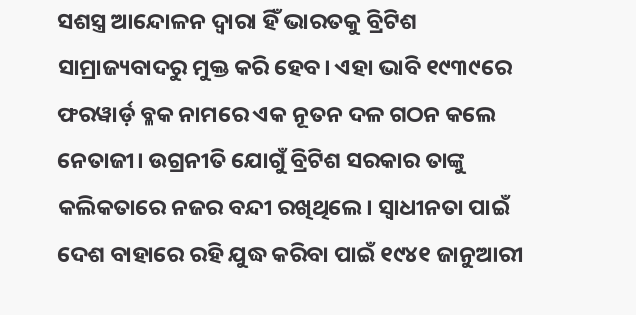ସଶସ୍ତ୍ର ଆନ୍ଦୋଳନ ଦ୍ଵାରା ହିଁ ଭାରତକୁ ବ୍ରିଟିଶ ସାମ୍ରାଜ୍ୟବାଦରୁ ମୁକ୍ତ କରି ହେବ। ଏହା ଭାବି ୧୯୩୯ରେ ଫରୱାର୍ଡ଼ ବ୍ଳକ ନାମରେ ଏକ ନୂତନ ଦଳ ଗଠନ କଲେ ନେତାଜୀ। ଉଗ୍ରନୀତି ଯୋଗୁଁ ବ୍ରିଟିଶ ସରକାର ତାଙ୍କୁ କଲିକତାରେ ନଜର ବନ୍ଦୀ ରଖିଥିଲେ। ସ୍ଵାଧୀନତା ପାଇଁ ଦେଶ ବାହାରେ ରହି ଯୁଦ୍ଧ କରିବା ପାଇଁ ୧୯୪୧ ଜାନୁଆରୀ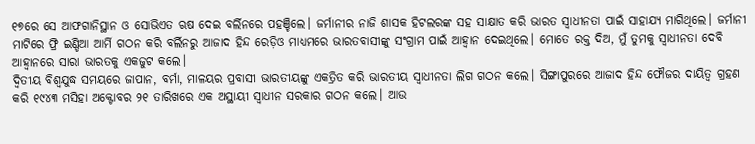୧୭ରେ ସେ ଆଫଗାନିସ୍ଥାନ ଓ ସୋଭିଏତ ଋଷ ଦେଇ ବର୍ଲିନରେ ପହଞ୍ଚିଲେ। ଜର୍ମାନୀର ନାଜି ଶାସକ ହିଟଲରଙ୍କ ସହ ସାକ୍ଷାତ କରି ଭାରତ ସ୍ଵାଧୀନତା ପାଇଁ ସାହାଯ୍ୟ ମାଗିଥିଲେ। ଜର୍ମାନୀ ମାଟିରେ ଫ୍ରି ଇଣ୍ଡିଆ ଆର୍ମି ଗଠନ କରି ବର୍ଲିନରୁ ଆଜାଦ ହିନ୍ଦ ରେଡ଼ିଓ ମାଧ୍ୟମରେ ଭାରତବାସୀଙ୍କୁ ସଂଗ୍ରାମ ପାଇଁ ଆହ୍ଵାନ ଦେଇଥିଲେ। ମୋତେ ରକ୍ତ ଦିଅ, ମୁଁ ତୁମକୁ ସ୍ଵାଧୀନତା ଦେବି ଆହ୍ଵାନରେ ସାରା ଭାରତକୁ ଏକଜୁଟ କଲେ।
ଦ୍ଵିତୀୟ ବିଶ୍ଵଯୁଦ୍ଧ ସମୟରେ ଜାପାନ, ବର୍ମା, ମାଳୟର ପ୍ରବାସୀ ଭାରତୀୟଙ୍କୁ ଏକତ୍ରିତ କରି ଭାରତୀୟ ସ୍ଵାଧୀନତା ଲିଗ ଗଠନ କଲେ। ସିଙ୍ଗାପୁରରେ ଆଜାଦ ହିନ୍ଦ ଫୌଜର ଦାୟିତ୍ଵ ଗ୍ରହଣ କରି ୧୯୪୩ ମସିହା ଅକ୍ଟୋବର ୨୧ ତାରିଖରେ ଏକ ଅସ୍ଥାୟୀ ସ୍ଵାଧୀନ ସରକାର ଗଠନ କଲେ। ଆଉ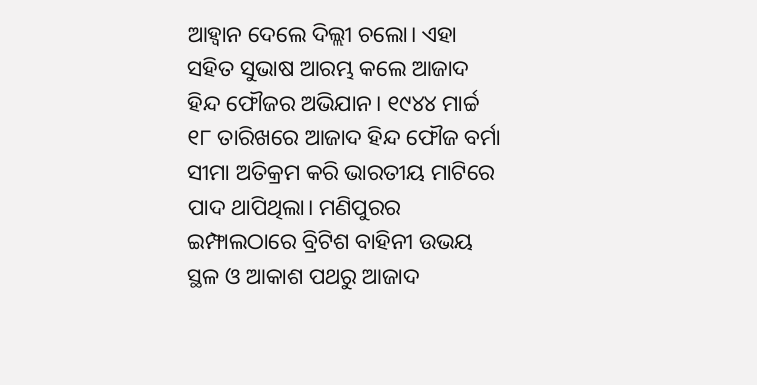ଆହ୍ଵାନ ଦେଲେ ଦିଲ୍ଲୀ ଚଲୋ। ଏହା ସହିତ ସୁଭାଷ ଆରମ୍ଭ କଲେ ଆଜାଦ ହିନ୍ଦ ଫୌଜର ଅଭିଯାନ। ୧୯୪୪ ମାର୍ଚ୍ଚ ୧୮ ତାରିଖରେ ଆଜାଦ ହିନ୍ଦ ଫୌଜ ବର୍ମା ସୀମା ଅତିକ୍ରମ କରି ଭାରତୀୟ ମାଟିରେ ପାଦ ଥାପିଥିଲା। ମଣିପୁରର ଇମ୍ଫାଲଠାରେ ବ୍ରିଟିଶ ବାହିନୀ ଉଭୟ ସ୍ଥଳ ଓ ଆକାଶ ପଥରୁ ଆଜାଦ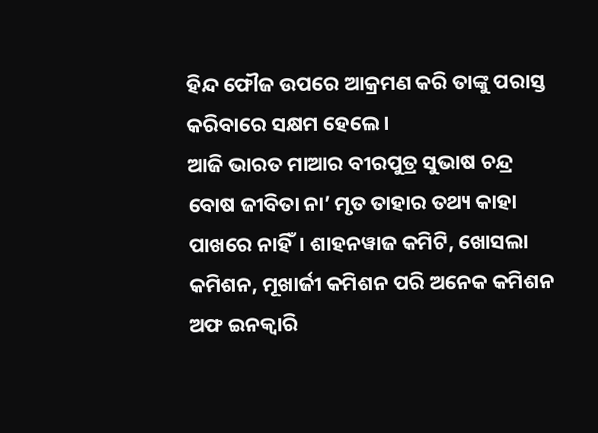ହିନ୍ଦ ଫୌଜ ଉପରେ ଆକ୍ରମଣ କରି ତାଙ୍କୁ ପରାସ୍ତ କରିବାରେ ସକ୍ଷମ ହେଲେ।
ଆଜି ଭାରତ ମାଆର ବୀରପୁତ୍ର ସୁଭାଷ ଚନ୍ଦ୍ର ବୋଷ ଜୀବିତା ନା’ ମୃତ ତାହାର ତଥ୍ୟ କାହା ପାଖରେ ନାହିଁ। ଶାହନୱାଜ କମିଟି, ଖୋସଲା କମିଶନ, ମୂଖାର୍ଜୀ କମିଶନ ପରି ଅନେକ କମିଶନ ଅଫ ଇନକ୍ଵାରି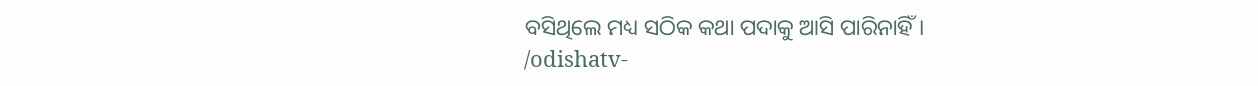ବସିଥିଲେ ମଧ୍ୟ ସଠିକ କଥା ପଦାକୁ ଆସି ପାରିନାହିଁ।
/odishatv-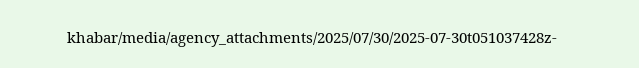khabar/media/agency_attachments/2025/07/30/2025-07-30t051037428z-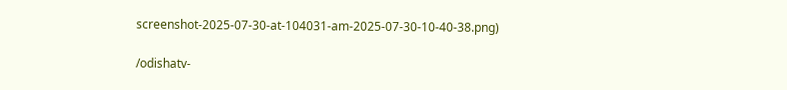screenshot-2025-07-30-at-104031-am-2025-07-30-10-40-38.png)

/odishatv-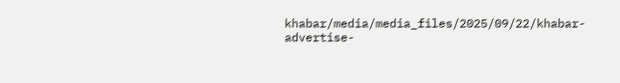khabar/media/media_files/2025/09/22/khabar-advertise-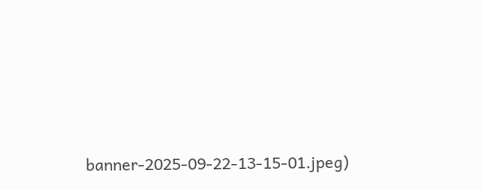banner-2025-09-22-13-15-01.jpeg)